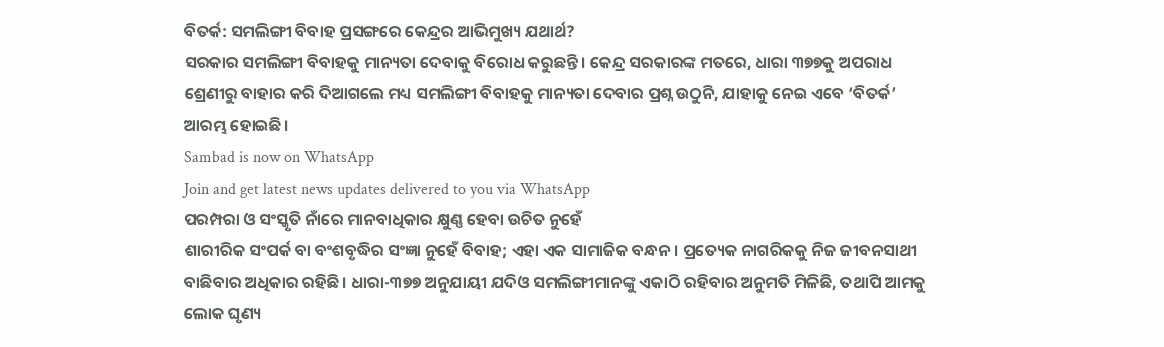ବିତର୍କ: ସମଲିଙ୍ଗୀ ବିବାହ ପ୍ରସଙ୍ଗରେ କେନ୍ଦ୍ରର ଆଭିମୁଖ୍ୟ ଯଥାର୍ଥ?
ସରକାର ସମଲିଙ୍ଗୀ ବିବାହକୁ ମାନ୍ୟତା ଦେବାକୁ ବିରୋଧ କରୁଛନ୍ତି। କେନ୍ଦ୍ର ସରକାରଙ୍କ ମତରେ, ଧାରା ୩୭୭କୁ ଅପରାଧ ଶ୍ରେଣୀରୁ ବାହାର କରି ଦିଆଗଲେ ମଧ୍ୟ ସମଲିଙ୍ଗୀ ବିବାହକୁ ମାନ୍ୟତା ଦେବାର ପ୍ରଶ୍ନ ଉଠୁନି, ଯାହାକୁ ନେଇ ଏବେ ‘ବିତର୍କ’ ଆରମ୍ଭ ହୋଇଛି।
Sambad is now on WhatsApp
Join and get latest news updates delivered to you via WhatsApp
ପରମ୍ପରା ଓ ସଂସ୍କୃତି ନାଁରେ ମାନବାଧିକାର କ୍ଷୁଣ୍ଣ ହେବା ଉଚିତ ନୁହେଁ
ଶାରୀରିକ ସଂପର୍କ ବା ବଂଶବୃଦ୍ଧିର ସଂଜ୍ଞା ନୁହେଁ ବିବାହ; ଏହା ଏକ ସାମାଜିକ ବନ୍ଧନ। ପ୍ରତ୍ୟେକ ନାଗରିକକୁ ନିଜ ଜୀବନସାଥୀ ବାଛିବାର ଅଧିକାର ରହିଛି। ଧାରା-୩୭୭ ଅନୁଯାୟୀ ଯଦିଓ ସମଲିଙ୍ଗୀମାନଙ୍କୁ ଏକାଠି ରହିବାର ଅନୁମତି ମିଳିଛି, ତଥାପି ଆମକୁ ଲୋକ ଘୃଣ୍ୟ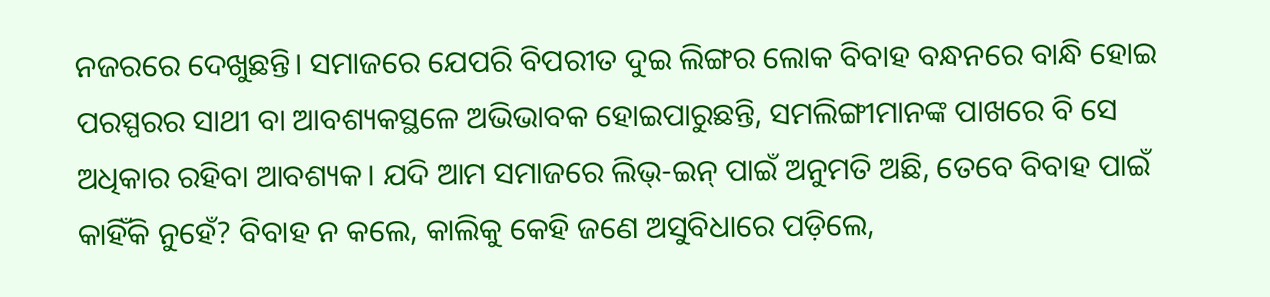ନଜରରେ ଦେଖୁଛନ୍ତି। ସମାଜରେ ଯେପରି ବିପରୀତ ଦୁଇ ଲିଙ୍ଗର ଲୋକ ବିବାହ ବନ୍ଧନରେ ବାନ୍ଧି ହୋଇ ପରସ୍ପରର ସାଥୀ ବା ଆବଶ୍ୟକସ୍ଥଳେ ଅଭିଭାବକ ହୋଇପାରୁଛନ୍ତି, ସମଲିଙ୍ଗୀମାନଙ୍କ ପାଖରେ ବି ସେ ଅଧିକାର ରହିବା ଆବଶ୍ୟକ। ଯଦି ଆମ ସମାଜରେ ଲିଭ୍-ଇନ୍ ପାଇଁ ଅନୁମତି ଅଛି, ତେବେ ବିବାହ ପାଇଁ କାହିଁକି ନୁହେଁ? ବିବାହ ନ କଲେ, କାଲିକୁ କେହି ଜଣେ ଅସୁବିଧାରେ ପଡ଼ିଲେ,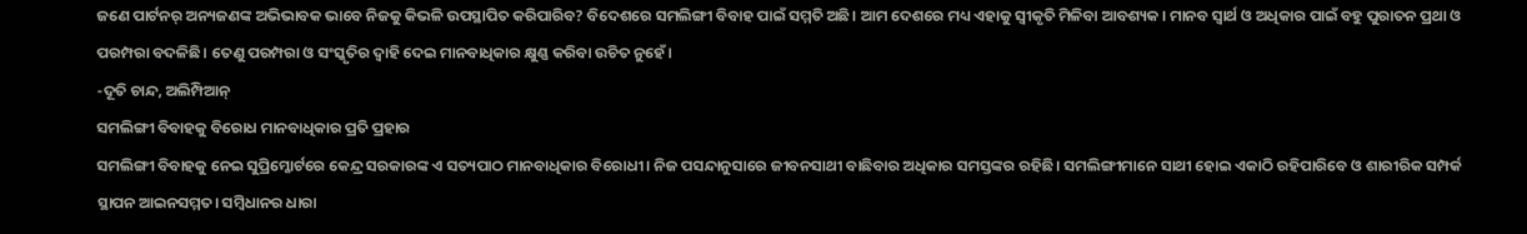ଜଣେ ପାର୍ଟନର୍ ଅନ୍ୟଜଣଙ୍କ ଅଭିଭାବକ ଭାବେ ନିଜକୁ କିଭଳି ଉପସ୍ଥାପିତ କରିପାରିବ? ବିଦେଶରେ ସମଲିଙ୍ଗୀ ବିବାହ ପାଇଁ ସମ୍ମତି ଅଛି। ଆମ ଦେଶରେ ମଧ୍ୟ ଏହାକୁ ସ୍ୱୀକୃତି ମିଳିବା ଆବଶ୍ୟକ। ମାନବ ସ୍ୱାର୍ଥ ଓ ଅଧିକାର ପାଇଁ ବହୁ ପୁରାତନ ପ୍ରଥା ଓ ପରମ୍ପରା ବଦଳିଛି। ତେଣୁ ପରମ୍ପରା ଓ ସଂସ୍କୃତିର ଦ୍ବାହି ଦେଇ ମାନବାଧିକାର କ୍ଷୁଣ୍ଣ କରିବା ଉଚିତ ନୁହେଁ।
-ଦୂତି ଚାନ୍ଦ, ଅଲିମ୍ପିଆନ୍
ସମଲିଙ୍ଗୀ ବିବାହକୁ ବିରୋଧ ମାନବାଧିକାର ପ୍ରତି ପ୍ରହାର
ସମଲିଙ୍ଗୀ ବିବାହକୁ ନେଇ ସୁପ୍ରିମ୍କୋର୍ଟରେ କେନ୍ଦ୍ର ସରକାରଙ୍କ ଏ ସତ୍ୟପାଠ ମାନବାଧିକାର ବିରୋଧୀ। ନିଜ ପସନ୍ଦାନୁସାରେ ଜୀବନସାଥୀ ବାଛିବାର ଅଧିକାର ସମସ୍ତଙ୍କର ରହିଛି। ସମଲିଙ୍ଗୀମାନେ ସାଥୀ ହୋଇ ଏକାଠି ରହିପାରିବେ ଓ ଶାରୀରିକ ସମ୍ପର୍କ ସ୍ଥାପନ ଆଇନସମ୍ମତ। ସମ୍ବିଧାନର ଧାରା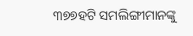୩୭୭ହଟି ସମଲିଙ୍ଗୀମାନଙ୍କୁ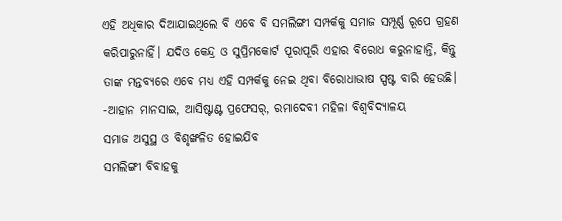ଏହି ଅଧିକାର ଦିଆଯାଇଥିଲେ ବି ଏବେ ବି ସମଲିଙ୍ଗୀ ସମ୍ପର୍କକୁ ସମାଜ ସମ୍ପୂର୍ଣ୍ଣ ରୂପେ ଗ୍ରହଣ କରିପାରୁନାହିଁ। ଯଦିଓ କେନ୍ଦ୍ର ଓ ସୁପ୍ରିମକୋର୍ଟ ପୂରାପୂରି ଏହାର ବିରୋଧ କରୁନାହାନ୍ତି, କିନ୍ତୁ ତାଙ୍କ ମନ୍ତବ୍ୟରେ ଏବେ ମଧ୍ୟ ଏହି ସମ୍ପର୍କକୁ ନେଇ ଥିବା ବିରୋଧାଭାଷ ସ୍ପଷ୍ଟ ବାରି ହେଉଛି।
-ଆହାନ ମାନସାଇ, ଆସିଷ୍ଟାଣ୍ଟ ପ୍ରଫେସର୍, ରମାଦେବୀ ମହିଳା ବିଶ୍ୱବିଦ୍ୟାଳୟ
ସମାଜ ଅସୁସ୍ଥ ଓ ବିଶୃଙ୍ଖଳିତ ହୋଇଯିବ
ସମଲିଙ୍ଗୀ ବିବାହକୁ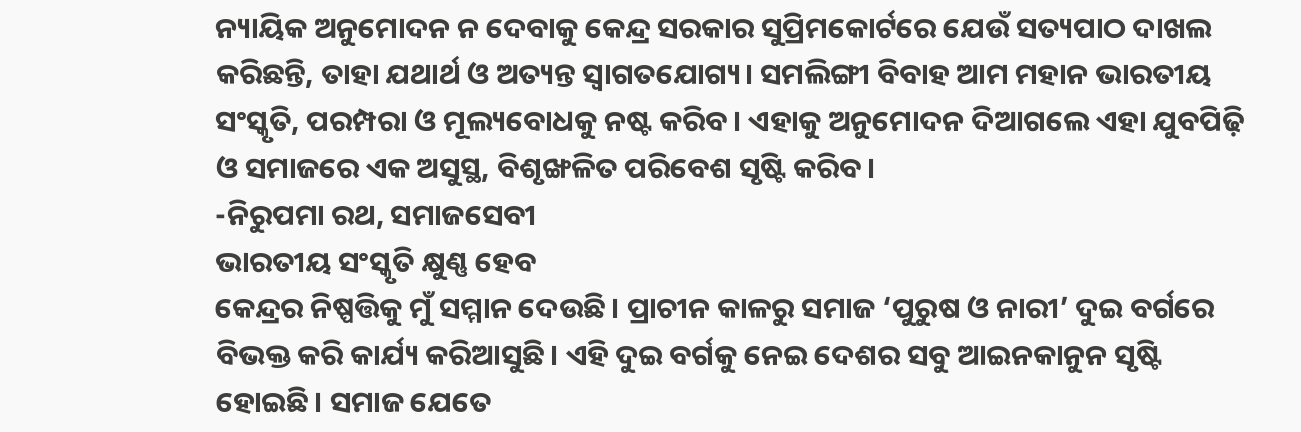ନ୍ୟାୟିକ ଅନୁମୋଦନ ନ ଦେବାକୁ କେନ୍ଦ୍ର ସରକାର ସୁପ୍ରିମକୋର୍ଟରେ ଯେଉଁ ସତ୍ୟପାଠ ଦାଖଲ କରିଛନ୍ତି, ତାହା ଯଥାର୍ଥ ଓ ଅତ୍ୟନ୍ତ ସ୍ୱାଗତଯୋଗ୍ୟ। ସମଲିଙ୍ଗୀ ବିବାହ ଆମ ମହାନ ଭାରତୀୟ ସଂସ୍କୃତି, ପରମ୍ପରା ଓ ମୂଲ୍ୟବୋଧକୁ ନଷ୍ଟ କରିବ। ଏହାକୁ ଅନୁମୋଦନ ଦିଆଗଲେ ଏହା ଯୁବପିଢ଼ି ଓ ସମାଜରେ ଏକ ଅସୁସ୍ଥ, ବିଶୃଙ୍ଖଳିତ ପରିବେଶ ସୃଷ୍ଟି କରିବ।
-ନିରୁପମା ରଥ, ସମାଜସେବୀ
ଭାରତୀୟ ସଂସ୍କୃତି କ୍ଷୁଣ୍ଣ ହେବ
କେନ୍ଦ୍ରର ନିଷ୍ପତ୍ତିକୁ ମୁଁ ସମ୍ମାନ ଦେଉଛି। ପ୍ରାଚୀନ କାଳରୁ ସମାଜ ‘ପୁରୁଷ ଓ ନାରୀ’ ଦୁଇ ବର୍ଗରେ ବିଭକ୍ତ କରି କାର୍ଯ୍ୟ କରିଆସୁଛି। ଏହି ଦୁଇ ବର୍ଗକୁ ନେଇ ଦେଶର ସବୁ ଆଇନକାନୁନ ସୃଷ୍ଟି ହୋଇଛି। ସମାଜ ଯେତେ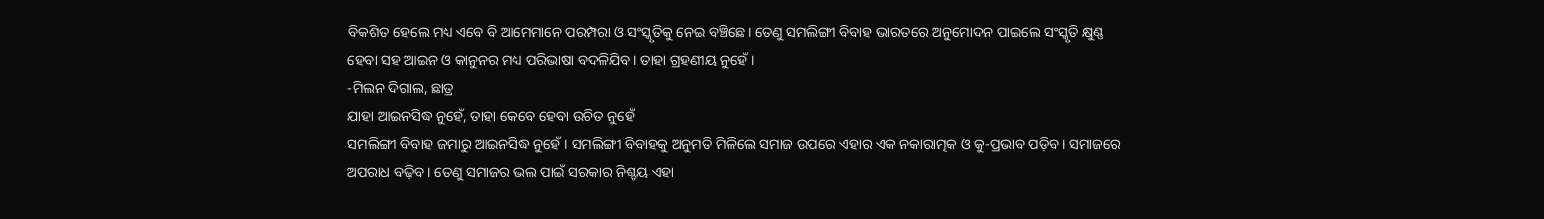ବିକଶିତ ହେଲେ ମଧ୍ୟ ଏବେ ବି ଆମେମାନେ ପରମ୍ପରା ଓ ସଂସ୍କୃତିକୁ ନେଇ ବଞ୍ଚିଛେ। ତେଣୁ ସମଲିଙ୍ଗୀ ବିବାହ ଭାରତରେ ଅନୁମୋଦନ ପାଇଲେ ସଂସ୍କୃତି କ୍ଷୁଣ୍ଣ ହେବା ସହ ଆଇନ ଓ କାନୁନର ମଧ୍ୟ ପରିଭାଷା ବଦଳିଯିବ। ତାହା ଗ୍ରହଣୀୟ ନୁହେଁ।
-ମିଲନ ଦିଗାଲ, ଛାତ୍ର
ଯାହା ଆଇନସିଦ୍ଧ ନୁହେଁ, ତାହା କେବେ ହେବା ଉଚିତ ନୁହେଁ
ସମଲିଙ୍ଗୀ ବିବାହ ଜମାରୁ ଆଇନସିଦ୍ଧ ନୁହେଁ। ସମଲିଙ୍ଗୀ ବିବାହକୁ ଅନୁମତି ମିଳିଲେ ସମାଜ ଉପରେ ଏହାର ଏକ ନକାରାତ୍ମକ ଓ କୁ-ପ୍ରଭାବ ପଡ଼ିବ। ସମାଜରେ ଅପରାଧ ବଢ଼ିବ। ତେଣୁ ସମାଜର ଭଲ ପାଇଁ ସରକାର ନିଶ୍ଚୟ ଏହା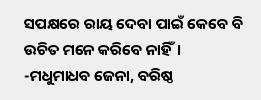ସପକ୍ଷରେ ରାୟ ଦେବା ପାଇଁ କେବେ ବି ଉଚିତ ମନେ କରିବେ ନାହିଁ।
-ମଧୁମାଧବ ଜେନା, ବରିଷ୍ଠ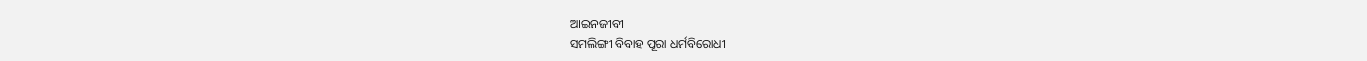ଆଇନଜୀବୀ
ସମଲିଙ୍ଗୀ ବିବାହ ପୂରା ଧର୍ମବିରୋଧୀ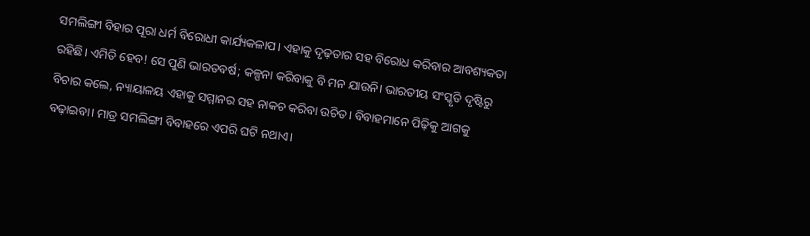ସମଲିଙ୍ଗୀ ବିହାର ପୂରା ଧର୍ମ ବିରୋଧୀ କାର୍ଯ୍ୟକଳାପ। ଏହାକୁ ଦୃଢ଼ତାର ସହ ବିରୋଧ କରିବାର ଆବଶ୍ୟକତା ରହିଛି। ଏମିତି ହେବ! ସେ ପୁଣି ଭାରତବର୍ଷ; କଳ୍ପନା କରିବାକୁ ବି ମନ ଯାଉନି। ଭାରତୀୟ ସଂସ୍କୃତି ଦୃଷ୍ଟିରୁ ବିଚାର କଲେ, ନ୍ୟାୟାଳୟ ଏହାକୁ ସମ୍ମାନର ସହ ନାକଚ କରିବା ଉଚିତ। ବିବାହମାନେ ପିଢ଼ିକୁ ଆଗକୁ ବଢ଼ାଇବା। ମାତ୍ର ସମଲିଙ୍ଗୀ ବିବାହରେ ଏପରି ଘଟି ନଥାଏ।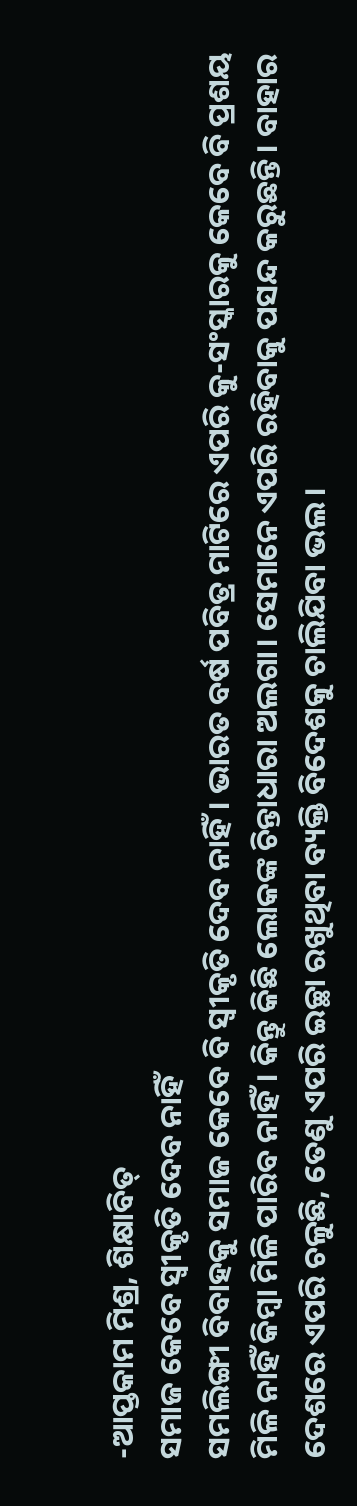-ଆପ୍ତକାମ ମିଶ୍ର, ଶିକ୍ଷାବିତ୍
ସମାଜ କେବେ ସ୍ବୀକୃତି ଦେବ ନାହିଁ
ସମଲିଙ୍ଗୀ ବିବାହକୁ ସମାଜ କେବେ ବି ସ୍ବୀକୃତି ଦେବ ନାହିଁ। ଭାରତ ବର୍ଷ ପବିତ୍ର ମାଟିରେ ଏପରି କୁ-ସଂସ୍କାରକୁ କେବେ ବି ପ୍ରଶୟ ମିଳି ନାହିଁ କିମ୍ବା ମିଳି ପାରିବ ନାହିଁ। କିନ୍ତୁ କିଛି ଲୋକଙ୍କ ଚିନ୍ତାଧାରା ଅଲଗା। ସେମାନେ ଏପରି ରହିବାକୁ ପସନ୍ଦ କରୁଛନ୍ତି। ବାହାର ଦେଶରେ ଏପରି ଚଳୁଛି, ତେଣୁ ଏପରି ଇଚ୍ଛା ରଖୁଥିବା ବ୍ୟକ୍ତି ବିଦେଶକୁ ଚାଲିଯିବା ଭଲ।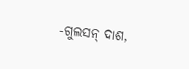-ଗୁଲସନ୍ ଦାଶ,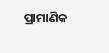ପ୍ରାମାଣିକ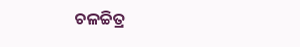ଚଳଚ୍ଚିତ୍ର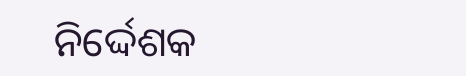ନିର୍ଦ୍ଦେଶକ